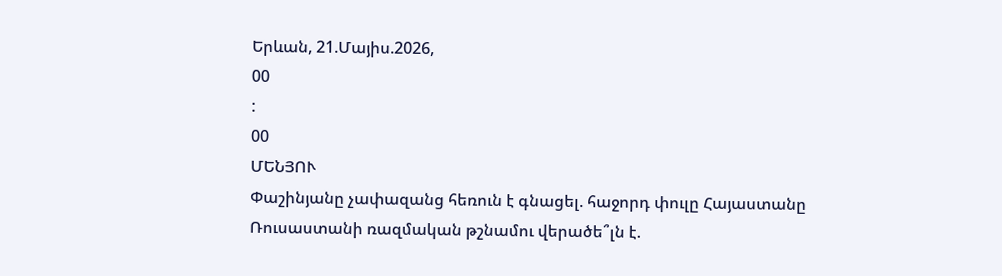Երևան, 21.Մայիս.2026,
00
:
00
ՄԵՆՅՈՒ
Փաշինյանը չափազանց հեռուն է գնացել. հաջորդ փուլը Հայաստանը Ռուսաստանի ռազմական թշնամու վերածե՞լն է.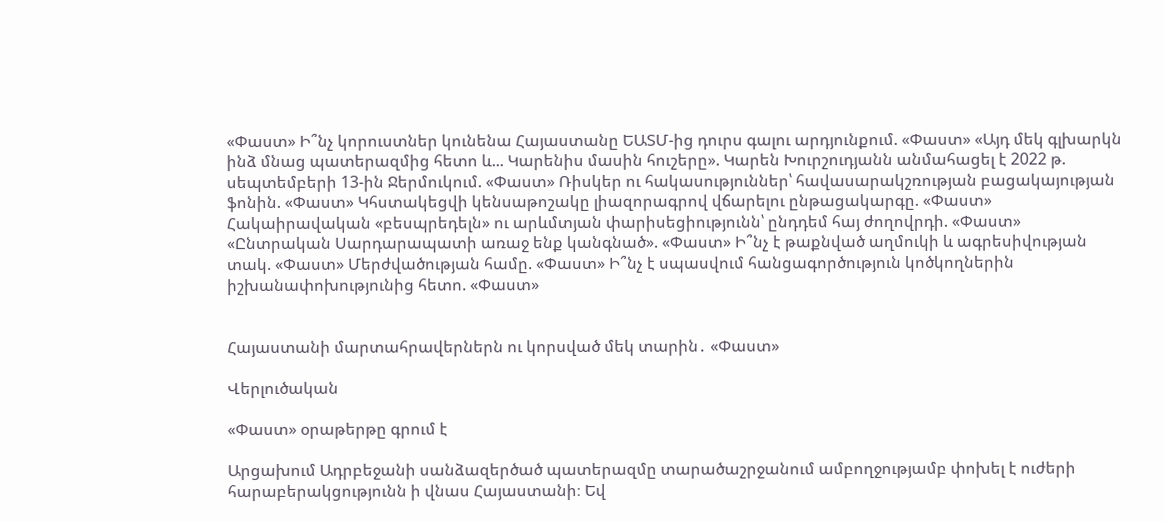«Փաստ» Ի՞նչ կորուստներ կունենա Հայաստանը ԵԱՏՄ-ից դուրս գալու արդյունքում. «Փաստ» «Այդ մեկ գլխարկն ինձ մնաց պատերազմից հետո և... Կարենիս մասին հուշերը». Կարեն Խուրշուդյանն անմահացել է 2022 թ. սեպտեմբերի 13-ին Ջերմուկում. «Փաստ» Ռիսկեր ու հակասություններ՝ հավասարակշռության բացակայության ֆոնին. «Փաստ» Կհստակեցվի կենսաթոշակը լիազորագրով վճարելու ընթացակարգը. «Փաստ» Հակաիրավական «բեսպրեդելն» ու արևմտյան փարիսեցիությունն՝ ընդդեմ հայ ժողովրդի. «Փաստ» «Ընտրական Սարդարապատի առաջ ենք կանգնած». «Փաստ» Ի՞նչ է թաքնված աղմուկի և ագրեսիվության տակ. «Փաստ» Մերժվածության համը. «Փաստ» Ի՞նչ է սպասվում հանցագործություն կոծկողներին իշխանափոխությունից հետո. «Փաստ»


Հայաստանի մարտահրավերներն ու կորսված մեկ տարին․ «Փաստ»

Վերլուծական

«Փաստ» օրաթերթը գրում է

Արցախում Ադրբեջանի սանձազերծած պատերազմը տարածաշրջանում ամբողջությամբ փոխել է ուժերի հարաբերակցությունն ի վնաս Հայաստանի։ Եվ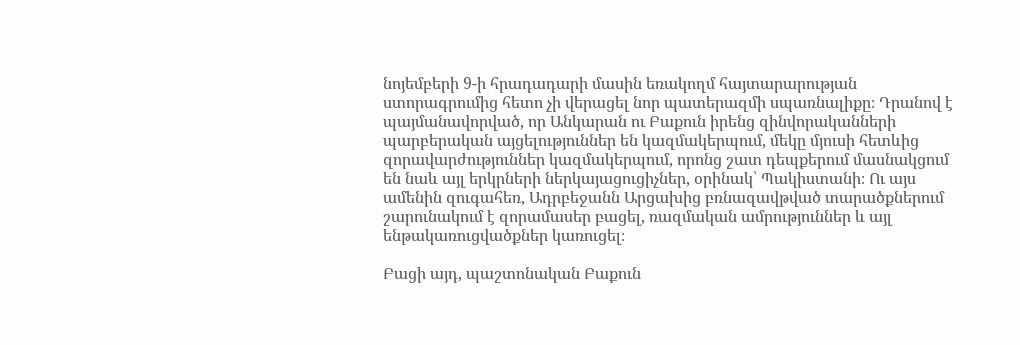նոյեմբերի 9-ի հրադադարի մասին եռակողմ հայտարարության ստորագրումից հետո չի վերացել նոր պատերազմի սպառնալիքը։ Դրանով է պայմանավորված, որ Անկարան ու Բաքուն իրենց զինվորականների պարբերական այցելություններ են կազմակերպում, մեկը մյուսի հետևից զորավարժություններ կազմակերպում, որոնց շատ դեպքերում մասնակցում են նաև այլ երկրների ներկայացուցիչներ, օրինակ՝ Պակիստանի։ Ու այս ամենին զուգահեռ, Ադրբեջանն Արցախից բռնազավթված տարածքներում շարունակում է զորամասեր բացել, ռազմական ամրություններ և այլ ենթակառուցվածքներ կառուցել։

Բացի այդ, պաշտոնական Բաքուն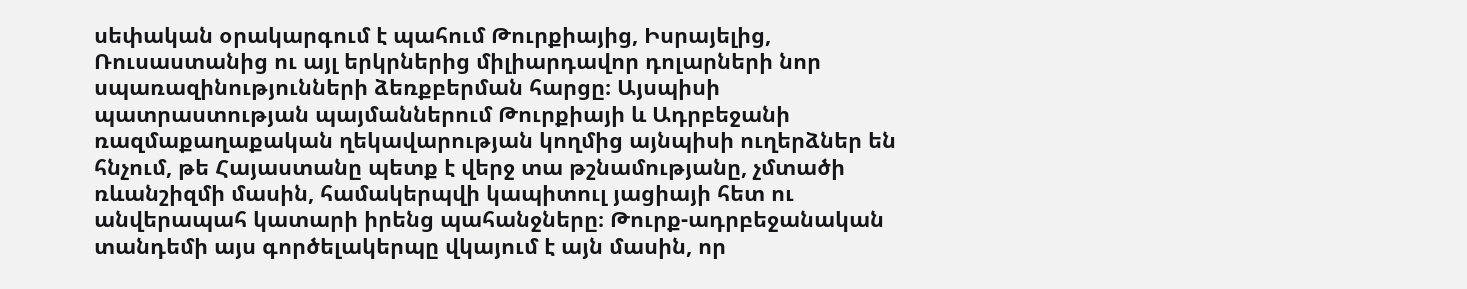սեփական օրակարգում է պահում Թուրքիայից, Իսրայելից, Ռուսաստանից ու այլ երկրներից միլիարդավոր դոլարների նոր սպառազինությունների ձեռքբերման հարցը։ Այսպիսի պատրաստության պայմաններում Թուրքիայի և Ադրբեջանի ռազմաքաղաքական ղեկավարության կողմից այնպիսի ուղերձներ են հնչում, թե Հայաստանը պետք է վերջ տա թշնամությանը, չմտածի ռևանշիզմի մասին, համակերպվի կապիտուլ յացիայի հետ ու անվերապահ կատարի իրենց պահանջները։ Թուրք-ադրբեջանական տանդեմի այս գործելակերպը վկայում է այն մասին, որ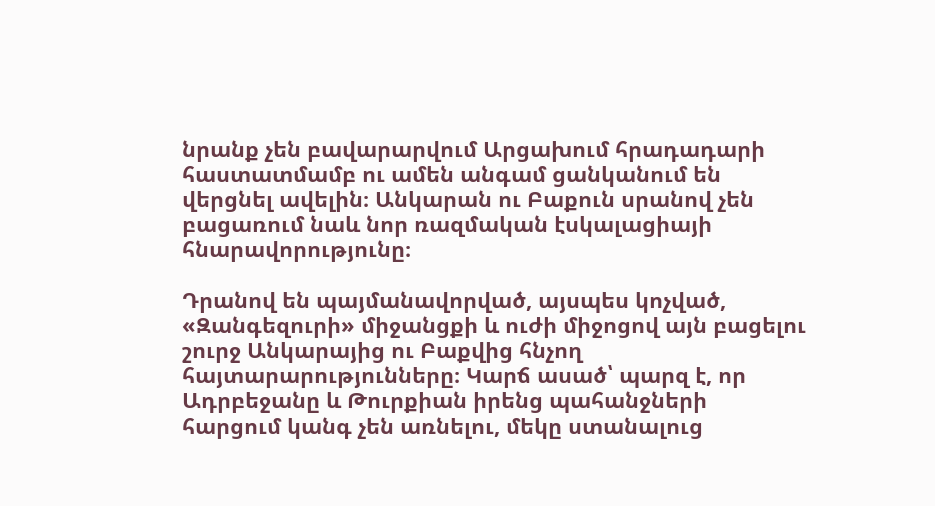նրանք չեն բավարարվում Արցախում հրադադարի հաստատմամբ ու ամեն անգամ ցանկանում են վերցնել ավելին։ Անկարան ու Բաքուն սրանով չեն բացառում նաև նոր ռազմական էսկալացիայի հնարավորությունը։

Դրանով են պայմանավորված, այսպես կոչված, «Զանգեզուրի» միջանցքի և ուժի միջոցով այն բացելու շուրջ Անկարայից ու Բաքվից հնչող հայտարարությունները։ Կարճ ասած՝ պարզ է, որ Ադրբեջանը և Թուրքիան իրենց պահանջների հարցում կանգ չեն առնելու, մեկը ստանալուց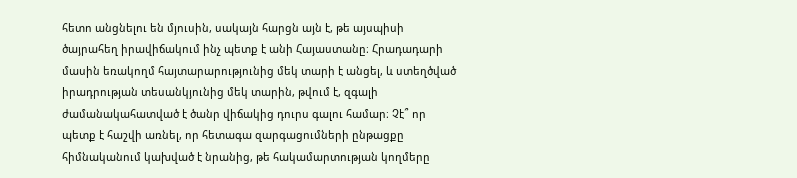հետո անցնելու են մյուսին, սակայն հարցն այն է, թե այսպիսի ծայրահեղ իրավիճակում ինչ պետք է անի Հայաստանը։ Հրադադարի մասին եռակողմ հայտարարությունից մեկ տարի է անցել, և ստեղծված իրադրության տեսանկյունից մեկ տարին, թվում է, զգալի ժամանակահատված է ծանր վիճակից դուրս գալու համար։ Չէ՞ որ պետք է հաշվի առնել, որ հետագա զարգացումների ընթացքը հիմնականում կախված է նրանից, թե հակամարտության կողմերը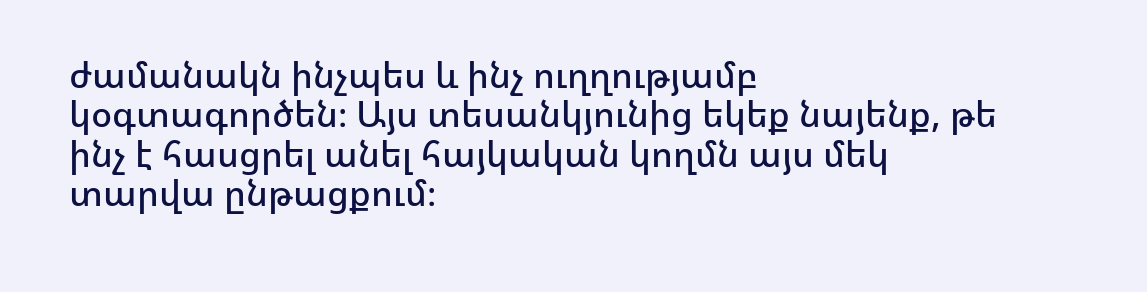ժամանակն ինչպես և ինչ ուղղությամբ կօգտագործեն։ Այս տեսանկյունից եկեք նայենք, թե ինչ է հասցրել անել հայկական կողմն այս մեկ տարվա ընթացքում։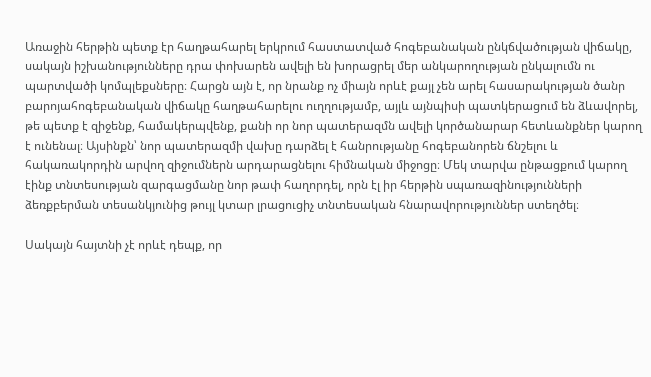Առաջին հերթին պետք էր հաղթահարել երկրում հաստատված հոգեբանական ընկճվածության վիճակը, սակայն իշխանությունները դրա փոխարեն ավելի են խորացրել մեր անկարողության ընկալումն ու պարտվածի կոմպլեքսները։ Հարցն այն է, որ նրանք ոչ միայն որևէ քայլ չեն արել հասարակության ծանր բարոյահոգեբանական վիճակը հաղթահարելու ուղղությամբ, այլև այնպիսի պատկերացում են ձևավորել, թե պետք է զիջենք, համակերպվենք, քանի որ նոր պատերազմն ավելի կործանարար հետևանքներ կարող է ունենալ։ Այսինքն՝ նոր պատերազմի վախը դարձել է հանրությանը հոգեբանորեն ճնշելու և հակառակորդին արվող զիջումներն արդարացնելու հիմնական միջոցը։ Մեկ տարվա ընթացքում կարող էինք տնտեսության զարգացմանը նոր թափ հաղորդել, որն էլ իր հերթին սպառազինությունների ձեռքբերման տեսանկյունից թույլ կտար լրացուցիչ տնտեսական հնարավորություններ ստեղծել։

Սակայն հայտնի չէ որևէ դեպք, որ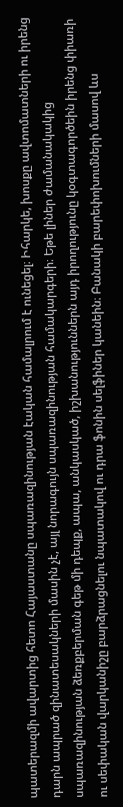պատերազմի ավարտից հետո Հայաստանը սպառազինության էական համալրում է ունեցել։ Իհարկե, խոսքը ավտոմատների ու իրենց դարն ապրած զինատեսակների մասին չէ, այլ նորագույն սպառազինության համակարգերի։ Եթե լիներ ժամանակակից սպառազինության ձեռքբերման գեթ մի դեպք, ապա, անկասկած, իշխանություններն այդ իրողությունը կօգտագործեին իրենց փիառի ու սեփական վարկանիշը բարձրացնելու նպատակով ու դրա ֆոնին սելֆիներ կանեին։ Բանակի բարեփոխումների մասով ևս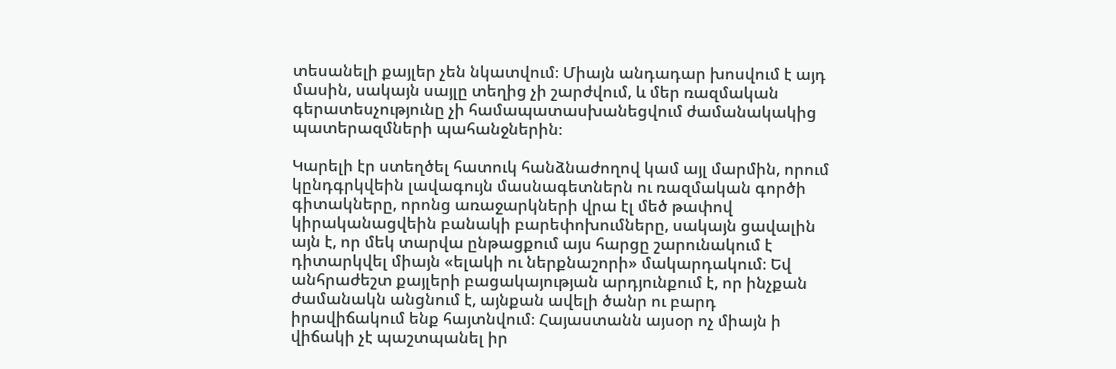տեսանելի քայլեր չեն նկատվում։ Միայն անդադար խոսվում է այդ մասին, սակայն սայլը տեղից չի շարժվում, և մեր ռազմական գերատեսչությունը չի համապատասխանեցվում ժամանակակից պատերազմների պահանջներին։

Կարելի էր ստեղծել հատուկ հանձնաժողով կամ այլ մարմին, որում կընդգրկվեին լավագույն մասնագետներն ու ռազմական գործի գիտակները, որոնց առաջարկների վրա էլ մեծ թափով կիրականացվեին բանակի բարեփոխումները, սակայն ցավալին այն է, որ մեկ տարվա ընթացքում այս հարցը շարունակում է դիտարկվել միայն «ելակի ու ներքնաշորի» մակարդակում։ Եվ անհրաժեշտ քայլերի բացակայության արդյունքում է, որ ինչքան ժամանակն անցնում է, այնքան ավելի ծանր ու բարդ իրավիճակում ենք հայտնվում։ Հայաստանն այսօր ոչ միայն ի վիճակի չէ պաշտպանել իր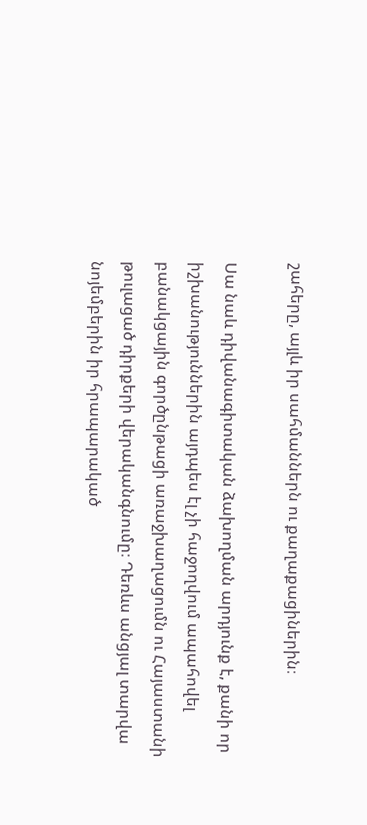շահերը, այլև իր սահմաններն ու քաղաքացիներին։

Սա նաև դիվանագիտական ձախողման արդյունք է, քանի որ իշխանություններին այդպես էլ չի հաջողվում ապահովել բանակցային գործընթացի առաջխաղացումն ու Հայաստանի թուլացած դիրքերի վերականգնումը։ Դեռևս անցյալ տարվա նոյեմբերին իր հրապարակած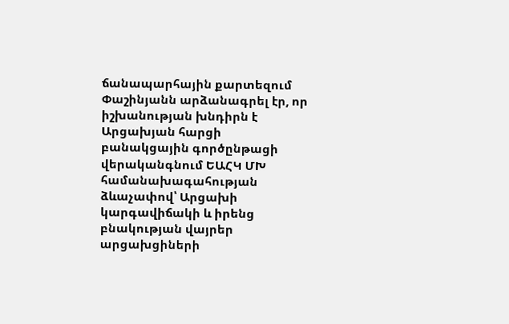ճանապարհային քարտեզում Փաշինյանն արձանագրել էր, որ իշխանության խնդիրն է Արցախյան հարցի բանակցային գործընթացի վերականգնում ԵԱՀԿ ՄԽ համանախագահության ձևաչափով՝ Արցախի կարգավիճակի և իրենց բնակության վայրեր արցախցիների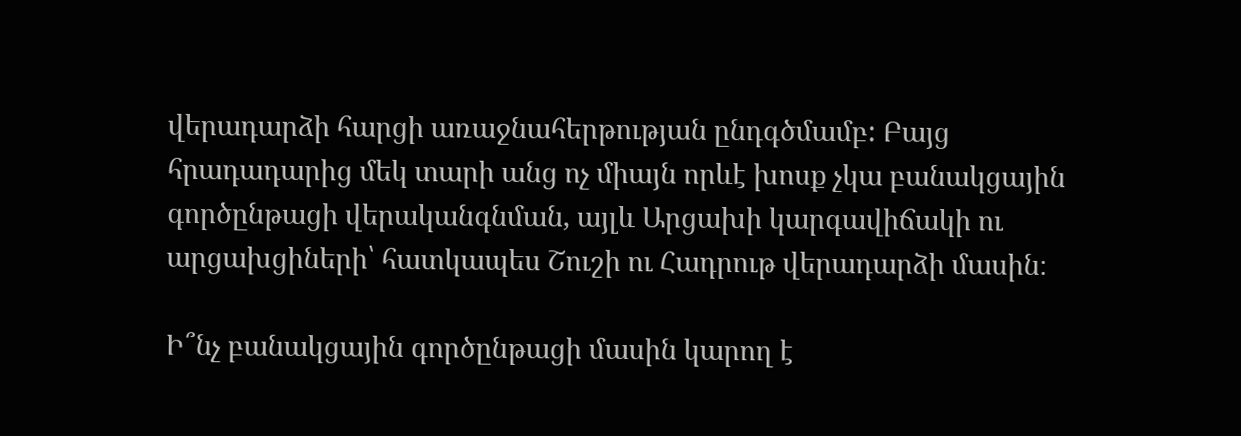վերադարձի հարցի առաջնահերթության ընդգծմամբ: Բայց հրադադարից մեկ տարի անց ոչ միայն որևէ խոսք չկա բանակցային գործընթացի վերականգնման, այլև Արցախի կարգավիճակի ու արցախցիների՝ հատկապես Շուշի ու Հադրութ վերադարձի մասին։

Ի՞նչ բանակցային գործընթացի մասին կարող է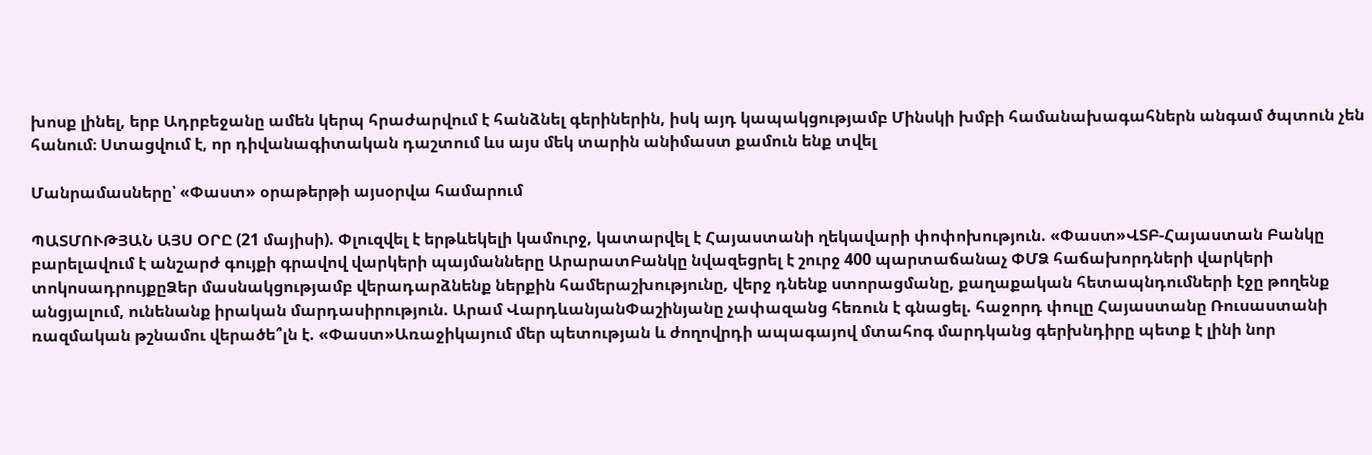խոսք լինել, երբ Ադրբեջանը ամեն կերպ հրաժարվում է հանձնել գերիներին, իսկ այդ կապակցությամբ Մինսկի խմբի համանախագահներն անգամ ծպտուն չեն հանում։ Ստացվում է, որ դիվանագիտական դաշտում ևս այս մեկ տարին անիմաստ քամուն ենք տվել

Մանրամասները՝ «Փաստ» օրաթերթի այսօրվա համարում

ՊԱՏՄՈՒԹՅԱՆ ԱՅՍ ՕՐԸ (21 մայիսի). Փլուզվել է երթևեկելի կամուրջ, կատարվել է Հայաստանի ղեկավարի փոփոխություն. «Փաստ»ՎՏԲ-Հայաստան Բանկը բարելավում է անշարժ գույքի գրավով վարկերի պայմանները ԱրարատԲանկը նվազեցրել է շուրջ 400 պարտաճանաչ ՓՄՁ հաճախորդների վարկերի տոկոսադրույքըՁեր մասնակցությամբ վերադարձնենք ներքին համերաշխությունը, վերջ դնենք ստորացմանը, քաղաքական հետապնդումների էջը թողենք անցյալում, ունենանք իրական մարդասիրություն. Արամ ՎարդևանյանՓաշինյանը չափազանց հեռուն է գնացել. հաջորդ փուլը Հայաստանը Ռուսաստանի ռազմական թշնամու վերածե՞լն է. «Փաստ»Առաջիկայում մեր պետության և ժողովրդի ապագայով մտահոգ մարդկանց գերխնդիրը պետք է լինի նոր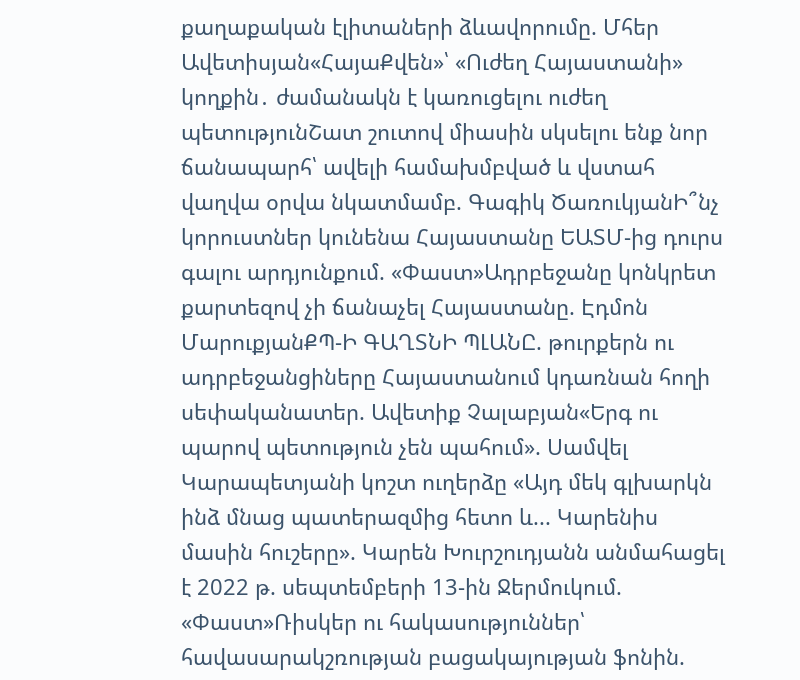քաղաքական էլիտաների ձևավորումը. Մհեր Ավետիսյան«ՀայաՔվեն»՝ «Ուժեղ Հայաստանի» կողքին․ ժամանակն է կառուցելու ուժեղ պետությունՇատ շուտով միասին սկսելու ենք նոր ճանապարհ՝ ավելի համախմբված և վստահ վաղվա օրվա նկատմամբ. Գագիկ ԾառուկյանԻ՞նչ կորուստներ կունենա Հայաստանը ԵԱՏՄ-ից դուրս գալու արդյունքում. «Փաստ»Ադրբեջանը կոնկրետ քարտեզով չի ճանաչել Հայաստանը. Էդմոն ՄարուքյանՔՊ-Ի ԳԱՂՏՆԻ ՊԼԱՆԸ. թուրքերն ու ադրբեջանցիները Հայաստանում կդառնան հողի սեփականատեր. Ավետիք Չալաբյան«Երգ ու պարով պետություն չեն պահում». Սամվել Կարապետյանի կոշտ ուղերձը «Այդ մեկ գլխարկն ինձ մնաց պատերազմից հետո և... Կարենիս մասին հուշերը». Կարեն Խուրշուդյանն անմահացել է 2022 թ. սեպտեմբերի 13-ին Ջերմուկում. «Փաստ»Ռիսկեր ու հակասություններ՝ հավասարակշռության բացակայության ֆոնին.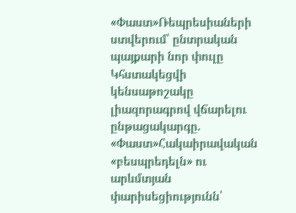«Փաստ»Ռեպրեսիաների ստվերում՝ ընտրական պայքարի նոր փուլը Կհստակեցվի կենսաթոշակը լիազորագրով վճարելու ընթացակարգը. «Փաստ»Հակաիրավական «բեսպրեդելն» ու արևմտյան փարիսեցիությունն՝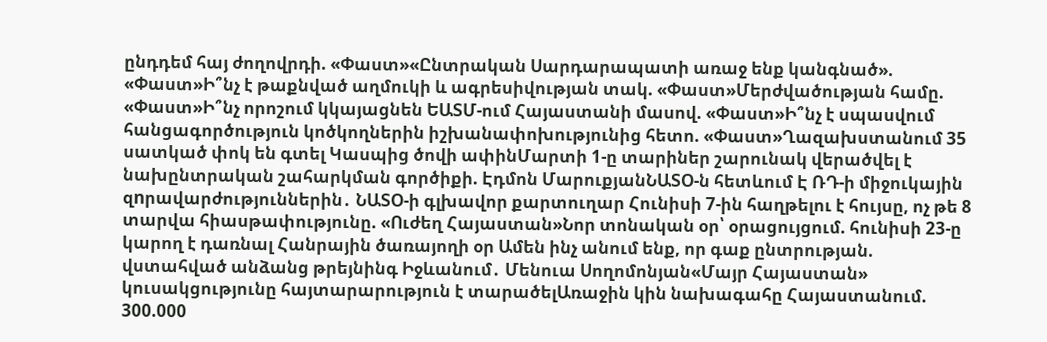ընդդեմ հայ ժողովրդի. «Փաստ»«Ընտրական Սարդարապատի առաջ ենք կանգնած». «Փաստ»Ի՞նչ է թաքնված աղմուկի և ագրեսիվության տակ. «Փաստ»Մերժվածության համը. «Փաստ»Ի՞նչ որոշում կկայացնեն ԵԱՏՄ-ում Հայաստանի մասով. «Փաստ»Ի՞նչ է սպասվում հանցագործություն կոծկողներին իշխանափոխությունից հետո. «Փաստ»Ղազախստանում 35 սատկած փոկ են գտել Կասպից ծովի ափինՄարտի 1-ը տարիներ շարունակ վերածվել է նախընտրական շահարկման գործիքի. Էդմոն ՄարուքյանՆԱՏՕ-ն հետևում Է ՌԴ-ի միջուկային զnրավարժություններին․ ՆԱՏՕ-ի գլխավոր քարտուղար Հունիսի 7-ին հաղթելու է հույսը, ոչ թե 8 տարվա հիասթափությունը. «Ուժեղ Հայաստան»Նոր տոնական օր՝ օրացույցում. հունիսի 23-ը կարող է դառնալ Հանրային ծառայողի օր Ամեն ինչ անում ենք, որ գաք ընտրության. վստահված անձանց թրեյնինգ Իջևանում․ Մենուա Սողոմոնյան«Մայր Հայաստան» կուսակցությունը հայտարարություն է տարածելԱռաջին կին նախագահը Հայաստանում. 300.000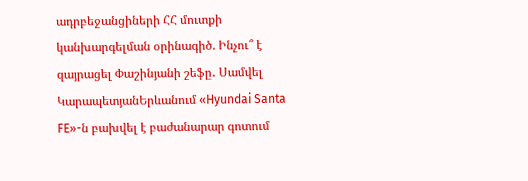ադրբեջանցիների ՀՀ մուտքի կանխարգելման օրինագիծ. Ինչու՞ է զայրացել Փաշինյանի շեֆը․ Սամվել ԿարապետյանԵրևանում «Hyundai Santa FE»-ն բախվել է բաժանարար գոտում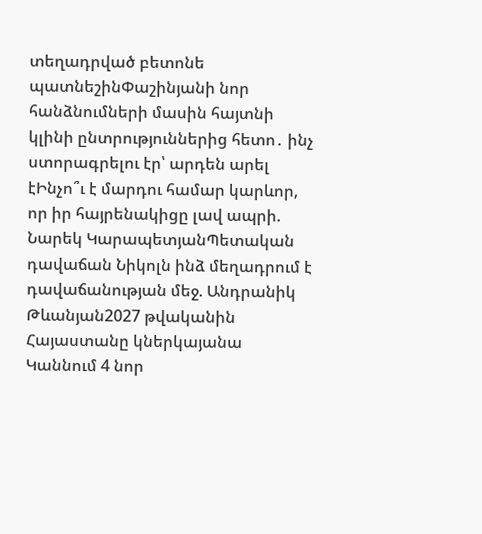տեղադրված բետոնե պատնեշինՓաշինյանի նոր հանձնումների մասին հայտնի կլինի ընտրություններից հետո․ ինչ ստորագրելու էր՝ արդեն արել էԻնչո՞ւ է մարդու համար կարևոր, որ իր հայրենակիցը լավ ապրի. Նարեկ ԿարապետյանՊետական դավաճան Նիկոլն ինձ մեղադրում է դավաճանության մեջ. Անդրանիկ Թևանյան2027 թվականին Հայաստանը կներկայանա Կաննում 4 նոր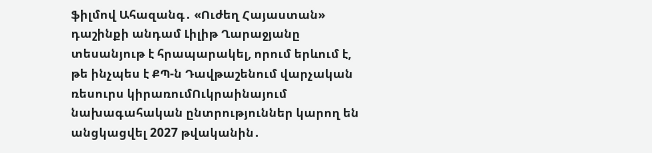ֆիլմով Ահազանգ․ «Ուժեղ Հայաստան» դաշինքի անդամ Լիլիթ Ղարաջյանը տեսանյութ է հրապարակել, որում երևում է, թե ինչպես է ՔՊ-ն Դավթաշենում վարչական ռեսուրս կիրառումՈւկրաինայում նախագահական ընտրություններ կարող են անցկացվել 2027 թվականին․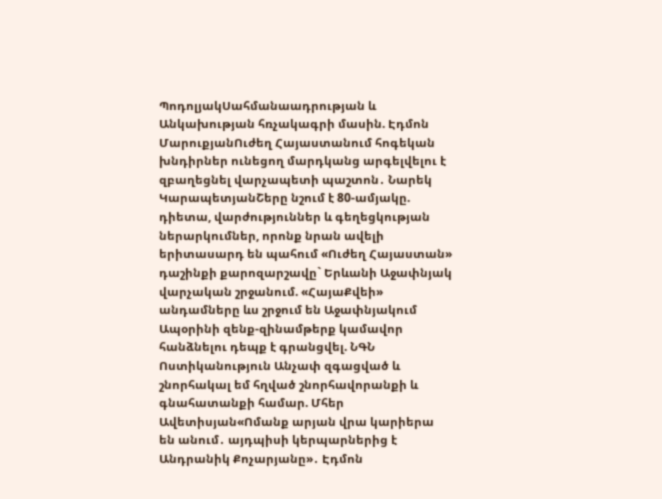ՊոդոլյակՍահմանաադրության և Անկախության հռչակագրի մասին. Էդմոն ՄարուքյանՈւժեղ Հայաստանում հոգեկան խնդիրներ ունեցող մարդկանց արգելվելու է զբաղեցնել վարչապետի պաշտոն․ Նարեկ ԿարապետյանՇերը նշում է 80-ամյակը. դիետա, վարժություններ և գեղեցկության ներարկումներ, որոնք նրան ավելի երիտասարդ են պահում «Ուժեղ Հայաստան» դաշինքի քարոզարշավը` Երևանի Աջափնյակ վարչական շրջանում. «ՀայաՔվեի» անդամները ևս շրջում են Աջափնյակում Ապօրինի զենք-զինամթերք կամավոր հանձնելու դեպք է գրանցվել. ՆԳՆ Ոստիկանություն Անչափ զգացված և շնորհակալ եմ հղված շնորհավորանքի և գնահատանքի համար. Մհեր Ավետիսյան«Ոմանք արյան վրա կարիերա են անում․ այդպիսի կերպարներից է Անդրանիկ Քոչարյանը»․ Էդմոն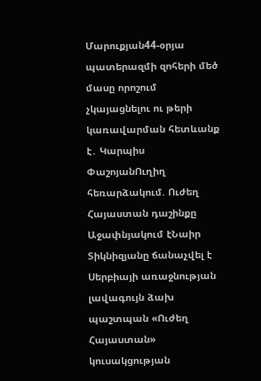Մարուքյան44-օրյա պատերազմի զոհերի մեծ մասը որոշում չկայացնելու ու թերի կառավարման հետևանք է․ Կարպիս ՓաշոյանՈւղիղ հեռարձակում. Ուժեղ Հայաստան դաշինքը Աջափնյակում էՆաիր Տիկնիզյանը ճանաչվել է Սերբիայի առաջնության լավագույն ձախ պաշտպան «Ուժեղ Հայաստան» կուսակցության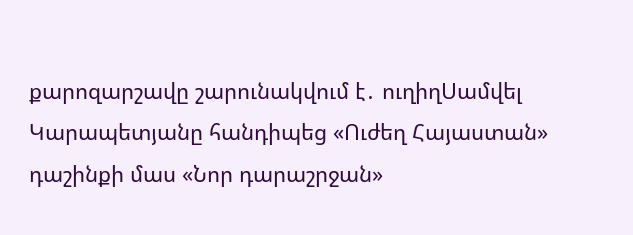քարոզարշավը շարունակվում է․ ուղիղՍամվել Կարապետյանը հանդիպեց «Ուժեղ Հայաստան» դաշինքի մաս «Նոր դարաշրջան»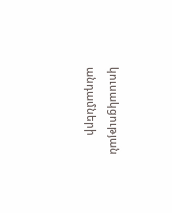կուսակցության անդամների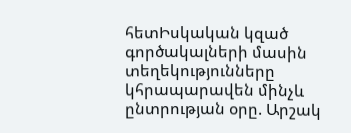հետԻսկական կզած գործակալների մասին տեղեկությունները կհրապարավեն մինչև ընտրության օրը. Արշակ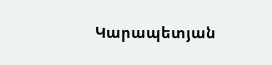Կարապետյան